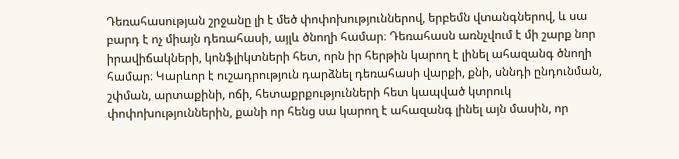Դեռահասության շրջանը լի է մեծ փոփոխություններով, երբեմն վտանգներով, և սա բարդ է ոչ միայն դեռահասի, այլև ծնողի համար։ Դեռահասն առնչվում է մի շարք նոր իրավիճակների, կոնֆլիկտների հետ, որն իր հերթին կարող է լինել ահազանգ ծնողի համար։ Կարևոր է ուշադրություն դարձնել դեռահասի վարքի, քնի, սննդի ընդունման, շփման, արտաքինի, ոճի, հետաքրքությունների հետ կապված կտրուկ փոփոխություններին, քանի որ հենց սա կարող է ահազանգ լինել այն մասին, որ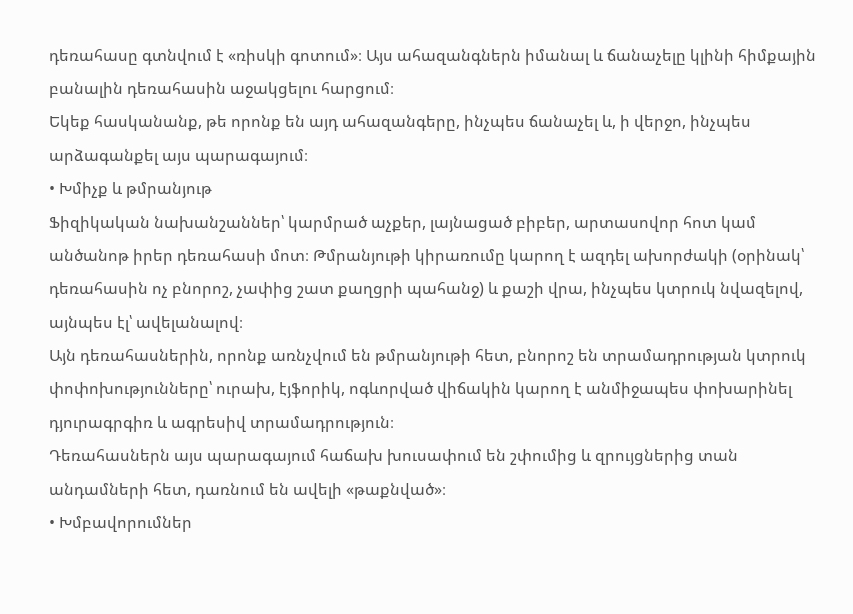դեռահասը գտնվում է «ռիսկի գոտում»։ Այս ահազանգներն իմանալ և ճանաչելը կլինի հիմքային բանալին դեռահասին աջակցելու հարցում։
Եկեք հասկանանք, թե որոնք են այդ ահազանգերը, ինչպես ճանաչել և, ի վերջո, ինչպես արձագանքել այս պարագայում։
• Խմիչք և թմրանյութ
Ֆիզիկական նախանշաններ՝ կարմրած աչքեր, լայնացած բիբեր, արտասովոր հոտ կամ անծանոթ իրեր դեռահասի մոտ։ Թմրանյութի կիրառումը կարող է ազդել ախորժակի (օրինակ՝ դեռահասին ոչ բնորոշ, չափից շատ քաղցրի պահանջ) և քաշի վրա, ինչպես կտրուկ նվազելով, այնպես էլ՝ ավելանալով։
Այն դեռահասներին, որոնք առնչվում են թմրանյութի հետ, բնորոշ են տրամադրության կտրուկ փոփոխությունները՝ ուրախ, էյֆորիկ, ոգևորված վիճակին կարող է անմիջապես փոխարինել դյուրագրգիռ և ագրեսիվ տրամադրություն։
Դեռահասներն այս պարագայում հաճախ խուսափում են շփումից և զրույցներից տան անդամների հետ, դառնում են ավելի «թաքնված»։
• Խմբավորումներ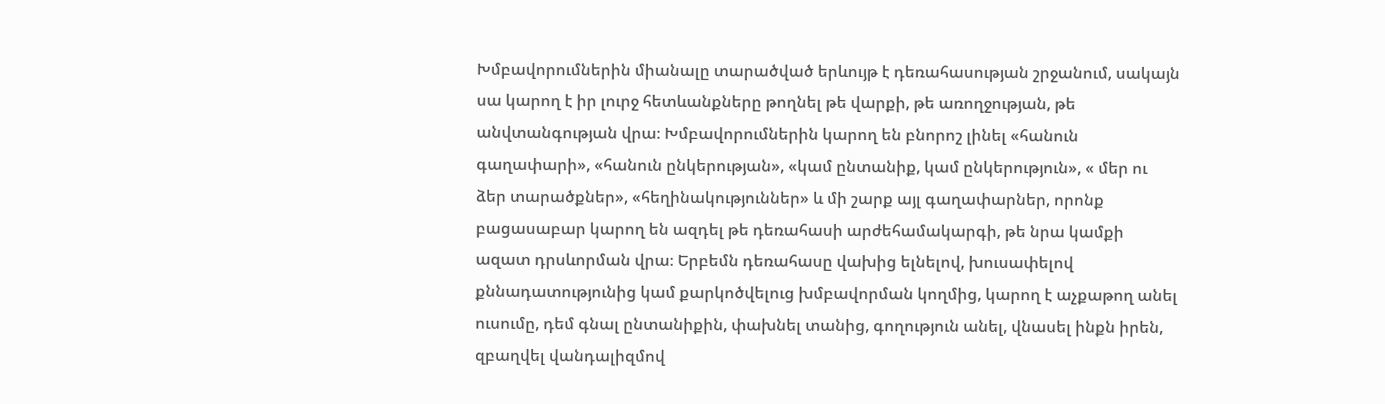Խմբավորումներին միանալը տարածված երևույթ է դեռահասության շրջանում, սակայն սա կարող է իր լուրջ հետևանքները թողնել թե վարքի, թե առողջության, թե անվտանգության վրա։ Խմբավորումներին կարող են բնորոշ լինել «հանուն գաղափարի», «հանուն ընկերության», «կամ ընտանիք, կամ ընկերություն», « մեր ու ձեր տարածքներ», «հեղինակություններ» և մի շարք այլ գաղափարներ, որոնք բացասաբար կարող են ազդել թե դեռահասի արժեհամակարգի, թե նրա կամքի ազատ դրսևորման վրա։ Երբեմն դեռահասը վախից ելնելով, խուսափելով քննադատությունից կամ քարկոծվելուց խմբավորման կողմից, կարող է աչքաթող անել ուսումը, դեմ գնալ ընտանիքին, փախնել տանից, գողություն անել, վնասել ինքն իրեն, զբաղվել վանդալիզմով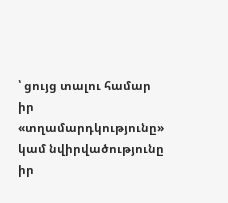՝ ցույց տալու համար իր «տղամարդկությունը» կամ նվիրվածությունը իր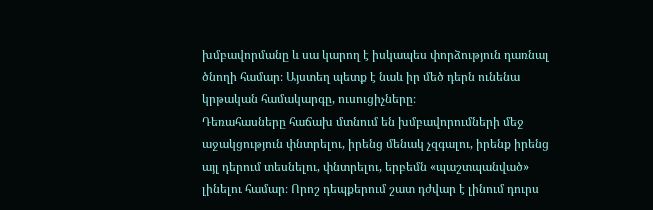խմբավորմանը և սա կարող է իսկապես փորձություն դառնալ ծնողի համար։ Այստեղ պետք է նաև իր մեծ դերն ունենա կրթական համակարգը, ուսուցիչները։
Դեռահասները հաճախ մտնում են խմբավորումների մեջ աջակցություն փնտրելու, իրենց մենակ չզգալու, իրենք իրենց այլ դերում տեսնելու, փնտրելու, երբեմն «պաշտպանված» լինելու համար։ Որոշ դեպքերում շատ դժվար է լինում դուրս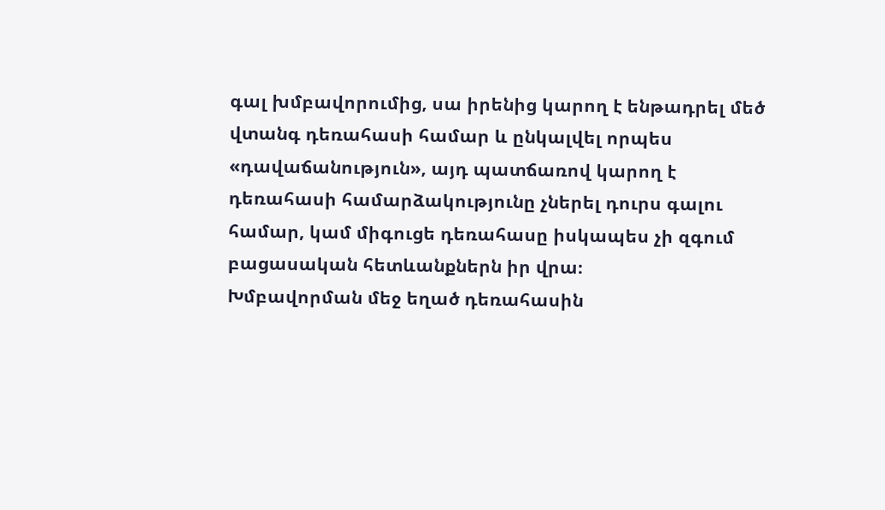գալ խմբավորումից, սա իրենից կարող է ենթադրել մեծ վտանգ դեռահասի համար և ընկալվել որպես «դավաճանություն», այդ պատճառով կարող է դեռահասի համարձակությունը չներել դուրս գալու համար, կամ միգուցե դեռահասը իսկապես չի զգում բացասական հետևանքներն իր վրա։
Խմբավորման մեջ եղած դեռահասին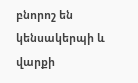բնորոշ են կենսակերպի և վարքի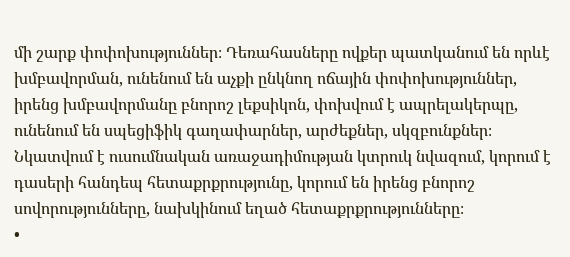մի շարք փոփոխություններ։ Դեռահասները ովքեր պատկանում են որևէ խմբավորման, ունենում են աչքի ընկնող ոճային փոփոխություններ, իրենց խմբավորմանը բնորոշ լեքսիկոն, փոխվում է ապրելակերպը, ունենում են սպեցիֆիկ գաղափարներ, արժեքներ, սկզբունքներ։ Նկատվում է ուսումնական առաջադիմության կտրուկ նվազում, կորում է դասերի հանդեպ հետաքրքրությունը, կորում են իրենց բնորոշ սովորությունները, նախկինում եղած հետաքրքրությունները։
•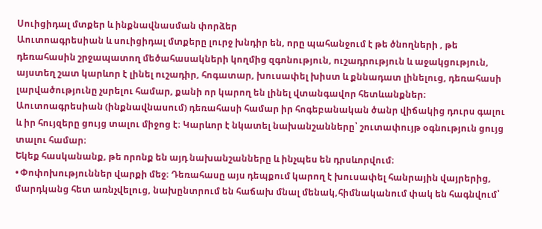Սուիցիդալ մտքեր և ինքնավնասման փորձեր
Աուտոագրեսիան և սուիցիդալ մտքերը լուրջ խնդիր են, որը պահանջում է թե ծնողների , թե դեռահասին շրջապատող մեծահասակների կողմից զգոնություն, ուշադրություն և աջակցություն, այստեղ շատ կարևոր է լինել ուշադիր, հոգատար, խուսափել խիստ և քննադատ լինելուց, դեռահասի լարվածությունը չսրելու համար, քանի որ կարող են լինել վտանգավոր հետևանքներ։ Աուտոագրեսիան (ինքնավնասում) դեռահասի համար իր հոգեբանական ծանր վիճակից դուրս գալու և իր հույզերը ցույց տալու միջոց է։ Կարևոր է նկատել նախանշանները՝ շուտափույթ օգնություն ցույց տալու համար։
Եկեք հասկանանք, թե որոնք են այդ նախանշանները և ինչպես են դրսևորվում։
• Փոփոխություններ վարքի մեջ։ Դեռահասը այս դեպքում կարող է խուսափել հանրային վայրերից, մարդկանց հետ առնչվելուց, նախընտրում են հաճախ մնալ մենակ,հիմնականում փակ են հագնվում՝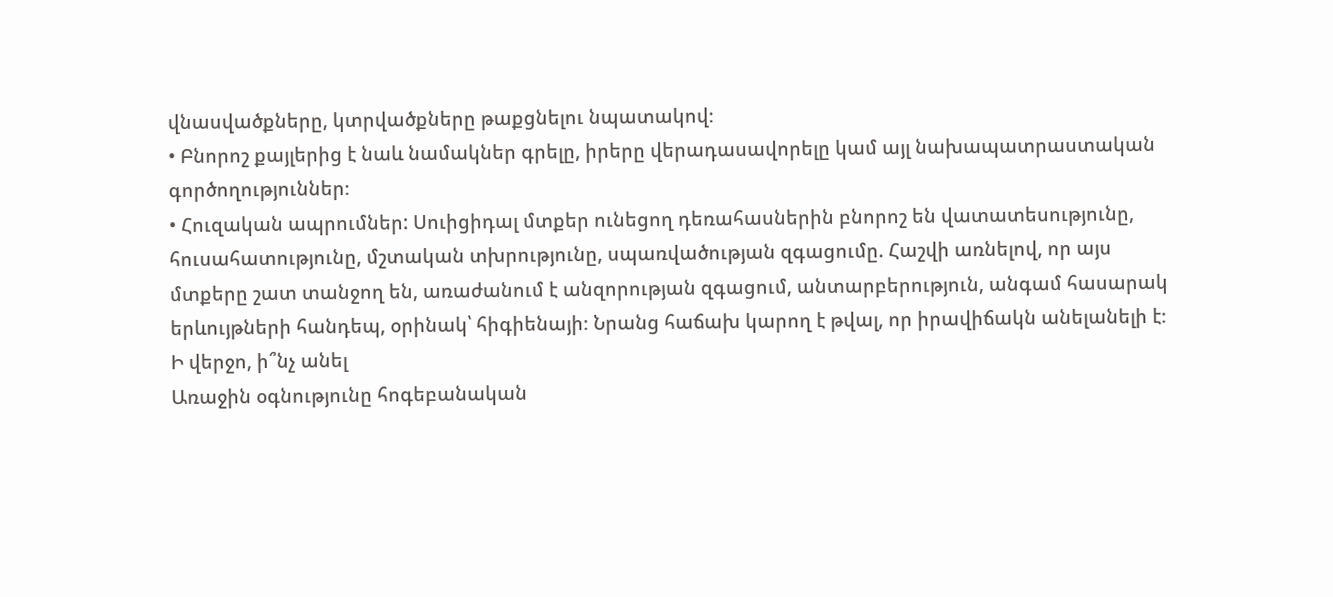վնասվածքները, կտրվածքները թաքցնելու նպատակով։
• Բնորոշ քայլերից է նաև նամակներ գրելը, իրերը վերադասավորելը կամ այլ նախապատրաստական գործողություններ։
• Հուզական ապրումներ: Սուիցիդալ մտքեր ունեցող դեռահասներին բնորոշ են վատատեսությունը, հուսահատությունը, մշտական տխրությունը, սպառվածության զգացումը. Հաշվի առնելով, որ այս մտքերը շատ տանջող են, առաժանում է անզորության զգացում, անտարբերություն, անգամ հասարակ երևույթների հանդեպ, օրինակ՝ հիգիենայի։ Նրանց հաճախ կարող է թվալ, որ իրավիճակն անելանելի է։
Ի վերջո, ի՞նչ անել
Առաջին օգնությունը հոգեբանական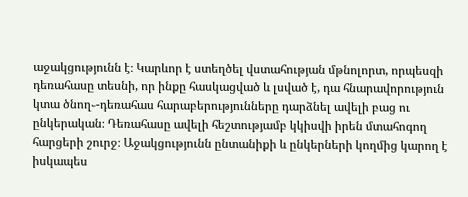աջակցությունն է։ Կարևոր է ստեղծել վստահության մթնոլորտ, որպեսզի դեռահասը տեսնի, որ ինքը հասկացված և լսված է, դա հնարավորություն կտա ծնող֊-դեռահաս հարաբերությունները դարձնել ավելի բաց ու ընկերական։ Դեռահասը ավելի հեշտությամբ կկիսվի իրեն մտահոգող հարցերի շուրջ։ Աջակցությունն ընտանիքի և ընկերների կողմից կարող է իսկապես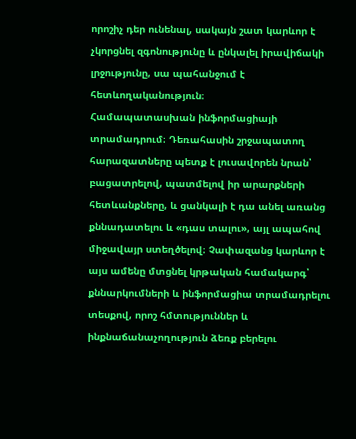որոշիչ դեր ունենալ, սակայն շատ կարևոր է չկորցնել զգոնությունը և ընկալել իրավիճակի լրջությունը, սա պահանջում է հետևողականություն։
Համապատասխան ինֆորմացիայի տրամադրում։ Դեռահասին շրջապատող հարազատները պետք է լուսավորեն նրան՝ բացատրելով, պատմելով իր արարքների հետևանքները, և ցանկալի է դա անել առանց քննադատելու և «դաս տալու», այլ ապահով միջավայր ստեղծելով։ Չափազանց կարևոր է այս ամենը մտցնել կրթական համակարգ՝ քննարկումների և ինֆորմացիա տրամադրելու տեսքով, որոշ հմտություններ և ինքնաճանաչողություն ձեռք բերելու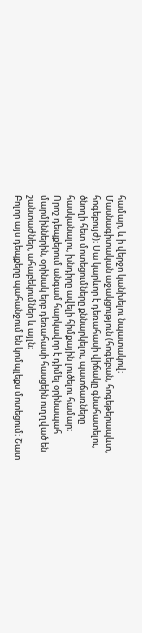համար, և ի վերջո կանխելու նպատակով։
Մասնագիտական աջակցություն (հոգեբան, հոգեթերապևտ, հոգեբույժ)։ Սա կարևոր է դեռահասի վիճակը գնահատելու, ծնողի հետ մոտեցումները քննարկելու, պատճառները հասկանալու, խնդիրը ավելի հիմքային լուծելու համար։
Որոշ դեպքերում անգամ հարկավոր է դիմել օրինապահ մարմիններին, օրինակ երբ դեռահասի հասցեին ուղղված են շանտաժներ, ահաբեկումներ և այլն։
Բոլոր այս դեպքերը պահանջում են կոմպլեքս մոտեցում։ Շատ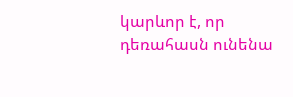կարևոր է, որ դեռահասն ունենա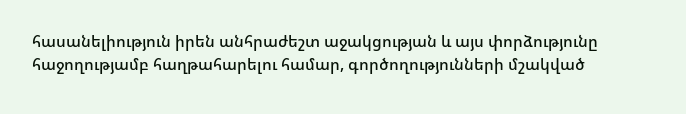հասանելիություն իրեն անհրաժեշտ աջակցության և այս փորձությունը հաջողությամբ հաղթահարելու համար, գործողությունների մշակված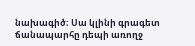նախագիծ։ Սա կլինի գրագետ ճանապարհը դեպի առողջ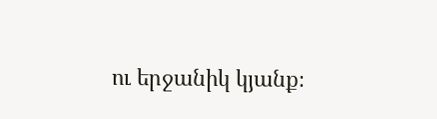ու երջանիկ կյանք։